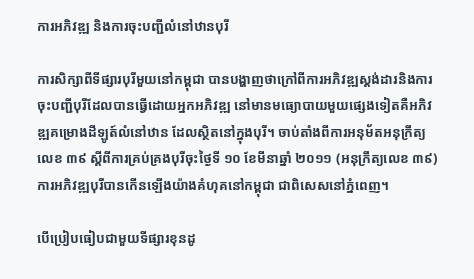ការអភិវឌ្ឍ និងការចុះបញ្ជីលំនៅឋានបុរី

ការសិក្សាពីទីផ្សារបុរីមួយនៅកម្ពុជា បានបង្ហាញថាក្រៅពីការអភិវឌ្ឍស្តង់ដារនិងការចុះបញ្ជីបុរីដែលបានធ្វើដោយអ្នកអភិវឌ្ឍ នៅមានមធ្យោបាយមួយផ្សេងទៀតគឺអភិវឌ្ឍគម្រោងដីឡូត៍លំនៅឋាន ដែលស្ថិតនៅក្នុងបុរី។ ចាប់តាំងពីការអនុម័តអនុក្រឹត្យលេខ ៣៩ ស្តីពីការគ្រប់គ្រងបុរីចុះថ្ងៃទី ១០ ខែមីនាឆ្នាំ ២០១១ (អនុក្រឹត្យលេខ ៣៩) ការអភិវឌ្ឍបុរីបានកើនឡើងយ៉ាងគំហុគនៅកម្ពុជា ជាពិសេសនៅភ្នំពេញ។

បើប្រៀបធៀបជាមួយទីផ្សារខុនដូ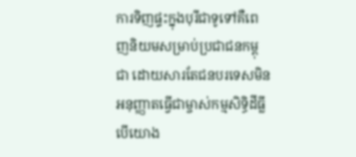ការទិញផ្ទះក្នុងបុរីជាទូទៅគឺពេញនិយមសម្រាប់ប្រជាជនកម្ពុជា ដោយសារតែជនបរទេសមិនអនុញ្ញាតធ្វើជាម្ចាស់កម្មសិទ្ធិដីធ្លី បើយោង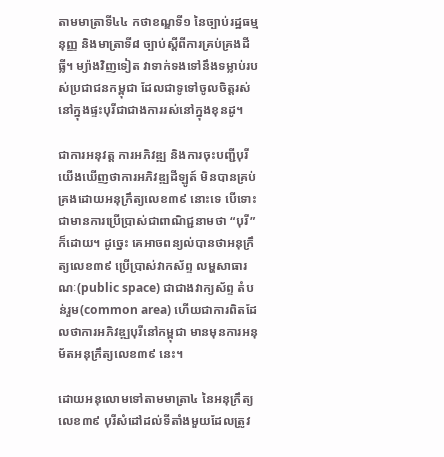តាមមាត្រាទី៤៤ កថាខណ្ឌទី១ នៃច្បាប់រដ្ឋធម្មនុញ្ញ និងមាត្រាទី៨ ច្បាប់ស្តីពីការគ្រប់គ្រងដីធ្លី។ ម្យ៉ាងវិញទៀត វាទាក់ទងទៅនឹងទម្លាប់របស់ប្រជាជនកម្ពុជា ដែលជាទូទៅចូលចិត្តរស់នៅក្នុងផ្ទះបុរីជាជាងការរស់នៅក្នុងខុនដូ។

ជាការអនុវត្ត ការអភិវឌ្ឍ និងការចុះបញ្ជីបុរី យើងឃើញថាការអភិវឌ្ឍដីឡូត៍ មិនបានគ្រប់គ្រងដោយអនុក្រឹត្យលេខ៣៩ នោះទេ បើទោះជាមានការប្រើប្រាស់ជាពាណិជ្ជនាមថា “បុរី” ក៏ដោយ។ ដូច្នេះ គេអាចពន្យល់បានថាអនុក្រឹត្យលេខ៣៩ ប្រើប្រាស់វាកស័ព្ទ លម្ហសាធារណៈ(public space) ជាជាងវាក្យស័ព្ទ តំបន់រួម(common area) ហើយជាការពិតដែលថាការអភិវឌ្ឍបុរីនៅកម្ពុជា មានមុនការអនុម័តអនុក្រឹត្យលេខ៣៩ នេះ។

ដោយអនុលោមទៅតាមមាត្រា៤ នៃអនុក្រឹត្យលេខ៣៩ បុរីសំដៅដល់ទីតាំងមួយដែលត្រូវ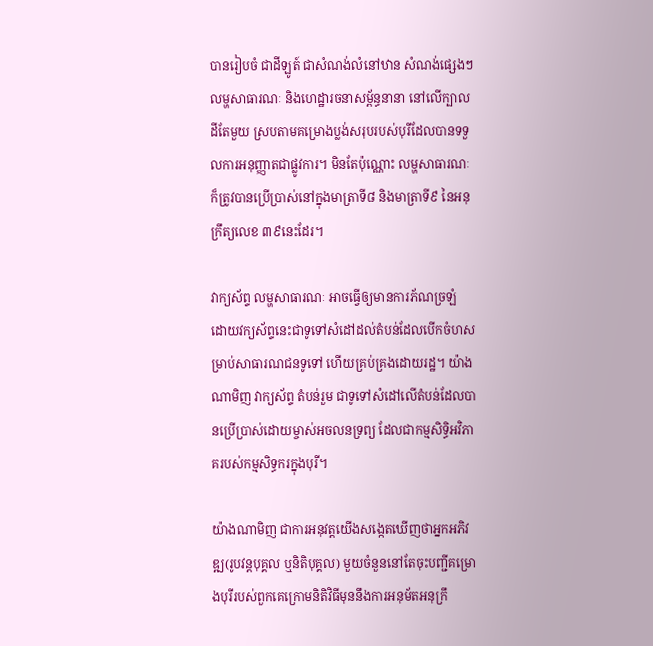បានរៀបចំ ជាដីឡូត៍ ជាសំណង់លំនៅឋាន សំណង់ផ្សេងៗ លម្ហសាធារណៈ និងហេដ្ឋារចនាសម្ព័ន្ធនានា នៅលើក្បាលដីតែមួយ ស្របតាមគម្រោងប្លង់សរុបរបស់បុរីដែលបានទទួលការអនុញ្ញាតជាផ្លូវការ។ មិនតែប៉ុណ្ណោះ លម្ហសាធារណៈ ក៏ត្រូវបានប្រើប្រាស់នៅក្នុងមាត្រាទី៨ និងមាត្រាទី៩ នៃអនុក្រឹត្យលេខ ៣៩នេះដែរ។

វាក្យស័ព្ទ លម្ហសាធារណៈ អាចធ្វើឲ្យមានការភ័ណច្រឡំ ដោយវក្យស័ព្ទនេះជាទូទៅសំដៅដល់តំបន់ដែលបើកចំហសម្រាប់សាធារណជនទូទៅ ហើយគ្រប់គ្រងដោយរដ្ឋ។ យ៉ាងណាមិញ វាក្យស័ព្ទ តំបន់រួម ជាទូទៅសំដៅលើតំបន់ដែលបានប្រើប្រាស់ដោយម្ចាស់អចលនទ្រព្យ ដែលជាកម្មសិទ្ធិអវិភាគរបស់កម្មសិទ្ធករក្នុងបុរី។

យ៉ាងណាមិញ ជាការអនុវត្តយើងសង្កេតឃើញថាអ្នកអភិវឌ្ឍ(រូបវន្តបុគ្គល ឬនិតិបុគ្គល) មួយចំនួននៅតែចុះបញ្ជីគម្រោងបុរីរបស់ពួកគេក្រោមនិតិវិធីមុននឹងការអនុម័តអនុក្រឹ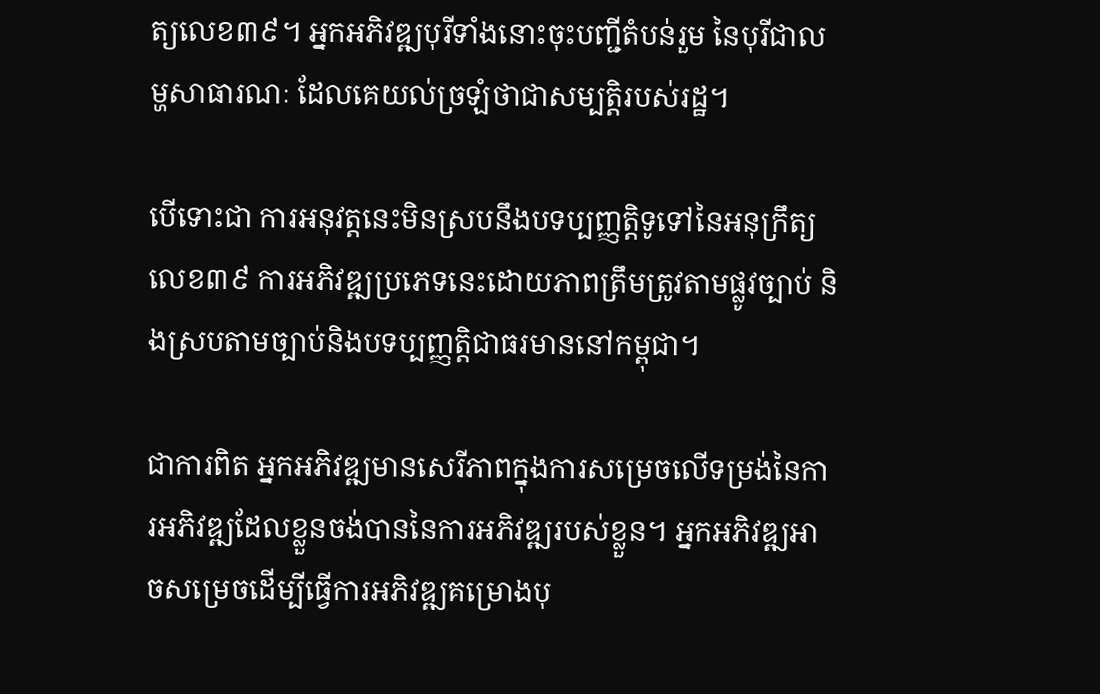ត្យលេខ៣៩។ អ្នកអភិវឌ្ឍបុរីទាំងនោះចុះបញ្ជីតំបន់រួម នៃបុរីជាលម្ហសាធារណៈ ដែលគេយល់ច្រឡំថាជាសម្បត្តិរបស់រដ្ឋ។

បើទោះជា ការអនុវត្តនេះមិនស្របនឹងបទប្បញ្ញតិ្តទូទៅនៃអនុក្រឹត្យលេខ៣៩ ការអភិវឌ្ឍប្រភេទនេះដោយភាពត្រឹមត្រូវតាមផ្លូវច្បាប់ និងស្របតាមច្បាប់និងបទប្បញ្ញតិ្តជាធរមាននៅកម្ពុជា។

ជាការពិត អ្នកអភិវឌ្ឍមានសេរីភាពក្នុងការសម្រេចលើទម្រង់នៃការអភិវឌ្ឍដែលខ្លួនចង់បាននៃការអភិវឌ្ឍរបស់ខ្លួន។ អ្នកអភិវឌ្ឍអាចសម្រេចដើម្បីធ្វើការអភិវឌ្ឍគម្រោងបុ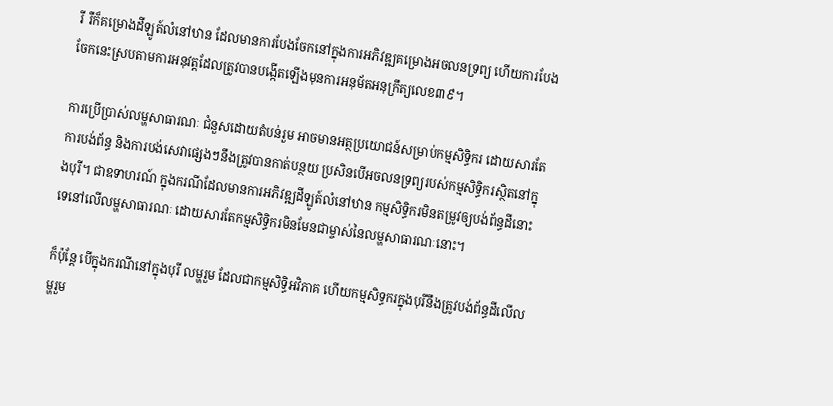រី រឺក៏គម្រោងដីឡូត៍លំនៅឋាន ដែលមានការបែងចែកនៅក្នុងការអភិវឌ្ឍគម្រោងអចលនទ្រព្យ ហើយការបែងចែកនេះស្របតាមការអនុវត្តដែលត្រូវបានបង្កើតឡើងមុនការអនុម័តអនុក្រឹត្យលេខ៣៩។

ការប្រើប្រាស់លម្ហសាធារណៈ ជំនួសដោយតំបន់រួម អាចមានអត្ថប្រយោជន៍សម្រាប់កម្មសិទ្ធិករ ដោយសារតែការបង់ព័ន្ធ និងការបង់សេវាផ្សេងៗនឹងត្រូវបានកាត់បន្ថយ ប្រសិនបើអចលនទ្រព្យរបស់កម្មសិទ្ធិករស្ថិតនៅក្នុងបុរី។ ជាឧទាហរណ៍ ក្នុងករណីដែលមានការអភិវឌ្ឍដីឡូត៍លំនៅឋាន កម្មសិទ្ធិករមិនតម្រូវឲ្យបង់ព័ន្ធដីនោះទេនៅលើលម្ហសាធារណៈ ដោយសារតែកម្មសិទ្ធិករមិនមែនជាម្ចាស់នៃលម្ហសាធារណៈនោះ។

ក៏ប៉ុន្តែ បើក្នុងករណីនៅក្នុងបុរី លម្ហរួម ដែលជាកម្មសិទ្ធិអវិភាគ ហើយកម្មសិទ្ធករក្នុងបុរីនឹងត្រូវបង់ព័ន្ធដីលើលម្ហរួម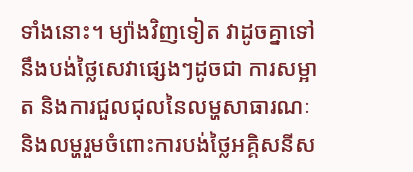ទាំងនោះ។ ម្យ៉ាងវិញទៀត វាដូចគ្នាទៅនឹងបង់ថ្លៃសេវាផ្សេងៗដូចជា ការសម្អាត និងការជួលជុលនៃលម្ហសាធារណៈ និងលម្ហរួមចំពោះការបង់ថ្លៃអគ្គិសនីស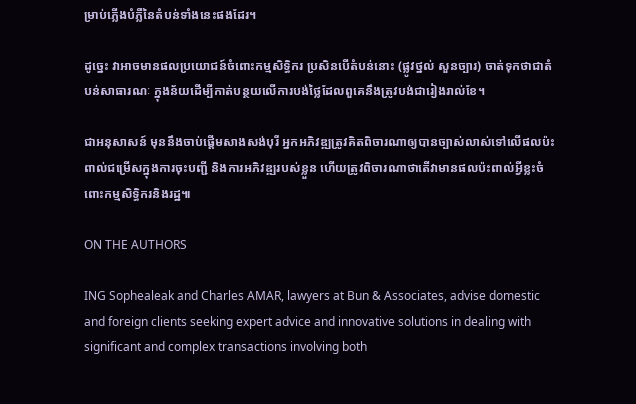ម្រាប់ភ្លើងបំភ្លឺនៃតំបន់ទាំងនេះផងដែរ។

ដូច្នេះ វាអាចមានផលប្រយោជន៍ចំពោះកម្មសិទ្ធិករ ប្រសិនបើតំបន់នោះ (ផ្លូវថ្នល់ សួនច្បារ) ចាត់ទុកថាជាតំបន់សាធារណៈ ក្នុងន័យដើម្បីកាត់បន្ថយលើការបង់ថ្លៃដែលពួគេនឹងត្រូវបង់ជារៀងរាល់ខែ។

ជាអនុសាសន៍ មុននឹងចាប់ផ្តើមសាងសង់បុរី អ្នកអភិវឌ្ឍត្រូវគិតពិចារណាឲ្យបានច្បាស់លាស់ទៅលើផលប៉ះពាល់ជម្រើសក្នុងការចុះបញ្ជី និងការអភិវឌ្ឍរបស់ខ្លួន ហើយត្រូវពិចារណាថាតើវាមានផលប៉ះពាល់អ្វីខ្លះចំពោះកម្មសិទ្ធិករនិងរដ្ឋ៕

ON THE AUTHORS

ING Sophealeak and Charles AMAR, lawyers at Bun & Associates, advise domestic and foreign clients seeking expert advice and innovative solutions in dealing with significant and complex transactions involving both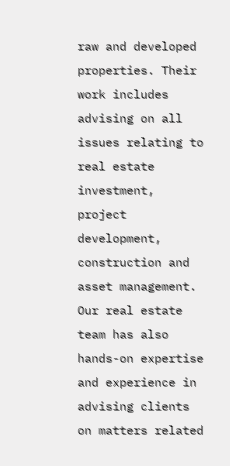raw and developed properties. Their work includes advising on all issues relating to real estate investment, project development, construction and asset management. Our real estate team has also hands-on expertise and experience in advising clients on matters related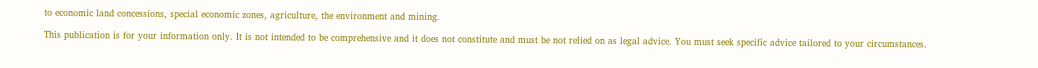to economic land concessions, special economic zones, agriculture, the environment and mining.

This publication is for your information only. It is not intended to be comprehensive and it does not constitute and must be not relied on as legal advice. You must seek specific advice tailored to your circumstances.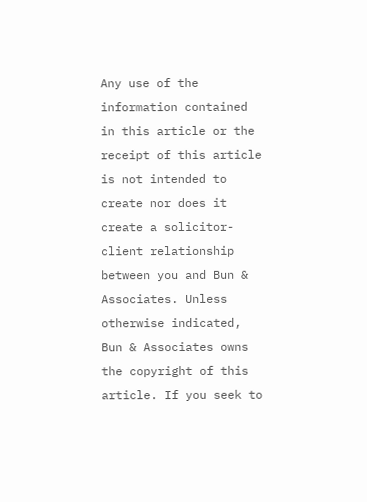Any use of the information contained in this article or the receipt of this article is not intended to create nor does it create a solicitor-client relationship between you and Bun & Associates. Unless otherwise indicated, Bun & Associates owns the copyright of this article. If you seek to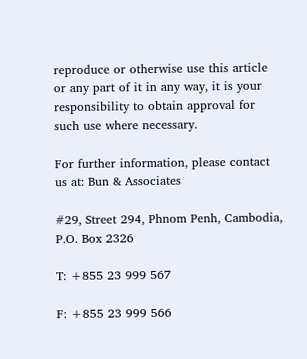reproduce or otherwise use this article or any part of it in any way, it is your responsibility to obtain approval for such use where necessary.

For further information, please contact us at: Bun & Associates

#29, Street 294, Phnom Penh, Cambodia, P.O. Box 2326

T: +855 23 999 567

F: +855 23 999 566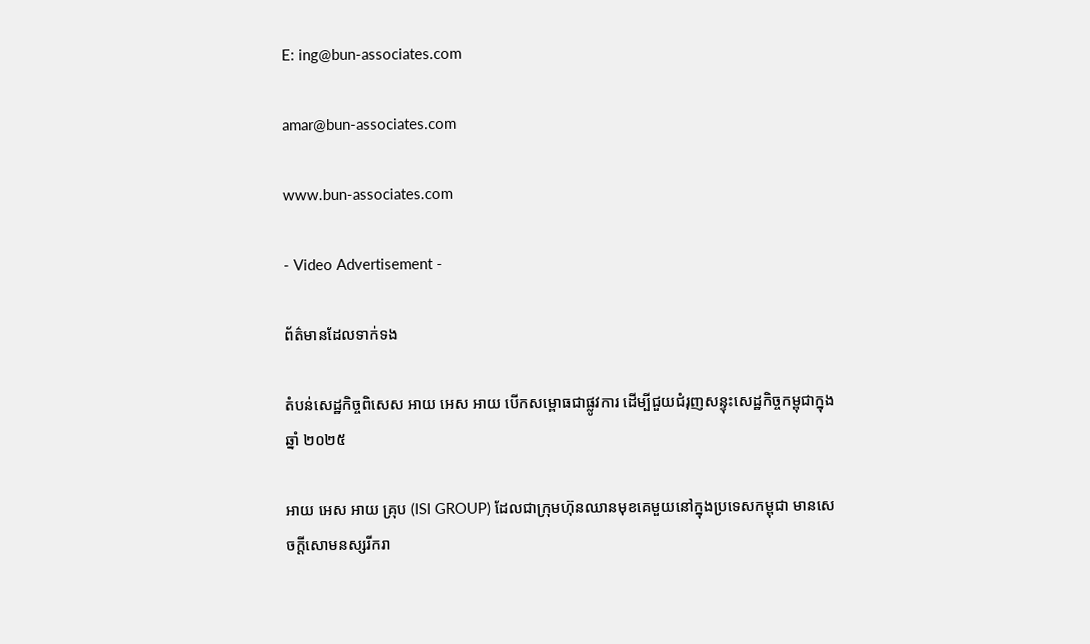E: ing@bun-associates.com

amar@bun-associates.com

www.bun-associates.com

- Video Advertisement -

ព័ត៌មានដែលទាក់ទង

តំបន់សេដ្ឋកិច្ចពិសេស អាយ អេស អាយ បើកសម្ពោធជាផ្លូវការ ដើម្បីជួយជំរុញសន្ទុះសេដ្ឋកិច្ចកម្ពុជាក្នុងឆ្នាំ ២០២៥

អាយ អេស អាយ គ្រុប (ISI GROUP) ដែលជាក្រុមហ៊ុនឈានមុខគេមួយនៅក្នុងប្រទេសកម្ពុជា មានសេចក្តីសោមនស្សរីករា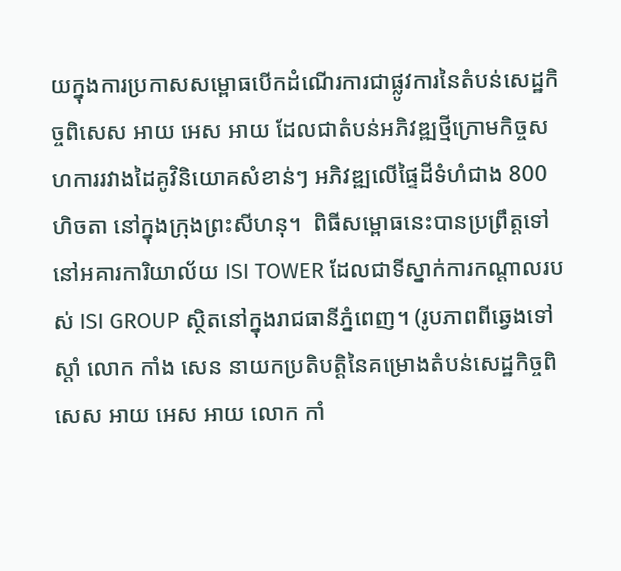យក្នុងការប្រកាសសម្ពោធបើកដំណើរការជាផ្លូវការនៃតំបន់សេដ្ឋកិច្ចពិសេស អាយ អេស អាយ ដែលជាតំបន់អភិវឌ្ឍថ្មីក្រោមកិច្ចសហការរវាងដៃគូវិនិយោគសំខាន់ៗ អភិវឌ្ឍលើផ្ទៃដីទំហំជាង 800ហិចតា នៅក្នុងក្រុងព្រះសីហនុ។  ពិធីសម្ពោធនេះបានប្រព្រឹត្តទៅនៅអគារការិយាល័យ ISI TOWER ដែលជាទីស្នាក់ការកណ្តាលរបស់ ISI GROUP ស្ថិតនៅក្នុងរាជធានីភ្នំពេញ។ (រូបភាពពីឆ្វេងទៅស្តាំ លោក កាំង សេន នាយកប្រតិបត្តិនៃគម្រោងតំបន់សេដ្ឋកិច្ចពិសេស អាយ អេស អាយ លោក កាំ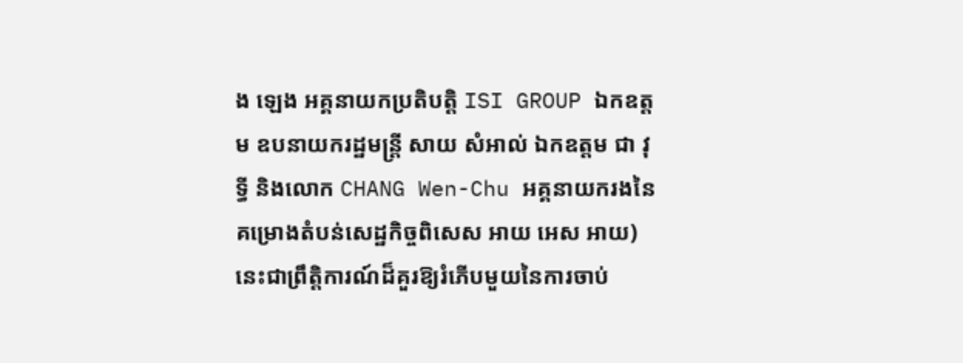ង ឡេង អគ្គនាយកប្រតិបត្តិ ISI GROUP ឯកឧត្តម ឧបនាយករដ្ឋមន្ត្រី សាយ សំអាល់ ឯកឧត្តម ជា វុទ្ធី និងលោក CHANG Wen-Chu អគ្គនាយករងនៃគម្រោងតំបន់សេដ្ឋកិច្ចពិសេស អាយ អេស អាយ) នេះជាព្រឹត្តិការណ៍ដ៏គួរឱ្យរំភើបមួយនៃការចាប់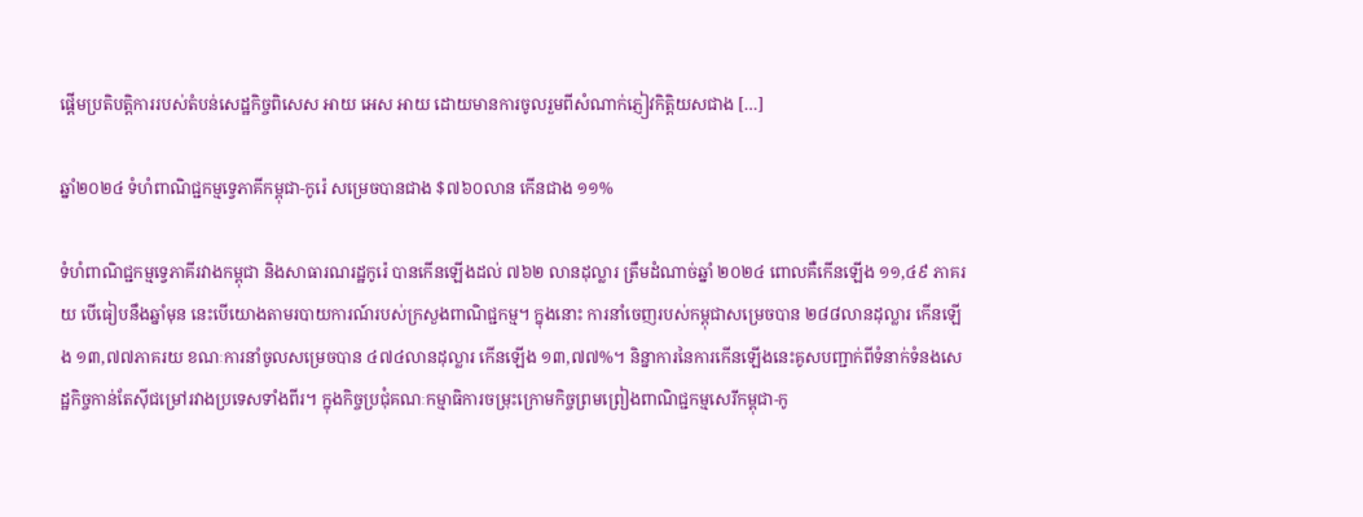ផ្តើមប្រតិបត្តិការរបស់តំបន់សេដ្ឋកិច្ចពិសេស អាយ អេស អាយ ដោយមានការចូលរួមពីសំណាក់ភ្ញៀវកិត្តិយសជាង […]

ឆ្នាំ២០២៤ ទំហំពាណិជ្ជកម្មទ្វេភាគីកម្ពុជា-កូរ៉េ សម្រេចបានជាង $៧៦០លាន កើនជាង ១១%

ទំហំពាណិជ្ជកម្មទ្វេភាគីរវាងកម្ពុជា និងសាធារណរដ្ឋកូរ៉េ បានកើនឡើងដល់ ៧៦២ លានដុល្លារ ត្រឹមដំណាច់ឆ្នាំ ២០២៤ ពោលគឺកើនឡើង ១១,៤៩ ភាគរយ បើធៀបនឹងឆ្នាំមុន នេះបើយោងតាមរបាយការណ៍របស់ក្រសួងពាណិជ្ជកម្ម។ ក្នុងនោះ ការនាំចេញរបស់កម្ពុជាសម្រេចបាន ២៨៨លានដុល្លារ កើនឡើង ១៣,៧៧ភាគរយ ខណៈការនាំចូលសម្រេចបាន ៤៧៤លានដុល្លារ កើនឡើង ១៣,៧៧%។ និន្នាការនៃការកើនឡើងនេះគូសបញ្ជាក់ពីទំនាក់ទំនងសេដ្ឋកិច្ចកាន់តែស៊ីជម្រៅរវាងប្រទេសទាំងពីរ។ ក្នុងកិច្ចប្រជុំគណៈកម្មាធិការចម្រុះក្រោមកិច្ចព្រមព្រៀងពាណិជ្ជកម្មសេរីកម្ពុជា-កូ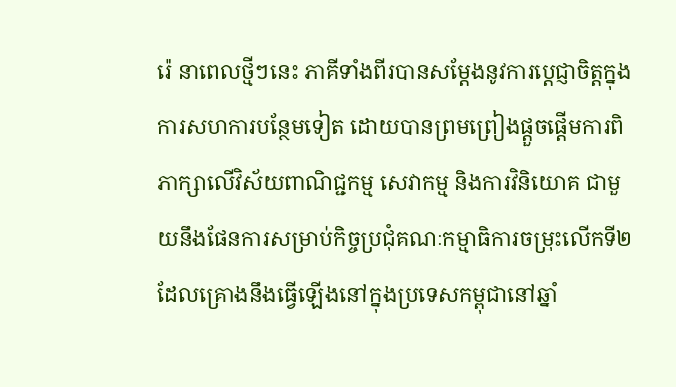រ៉េ នាពេលថ្មីៗនេះ ភាគីទាំងពីរបានសម្តែងនូវការប្តេជ្ញាចិត្តក្នុងការសហការបន្ថែមទៀត ដោយបានព្រមព្រៀងផ្តួចផ្តើមការពិភាក្សាលើវិស័យពាណិជ្ជកម្ម សេវាកម្ម និងការវិនិយោគ ជាមួយនឹងផែនការសម្រាប់កិច្ចប្រជុំគណៈកម្មាធិការចម្រុះលើកទី២ ដែលគ្រោងនឹងធ្វើឡើងនៅក្នុងប្រទេសកម្ពុជានៅឆ្នាំ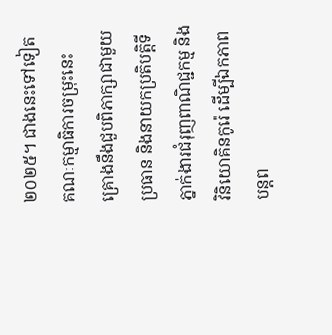២០២៥។ ជាងនេះទៅទៀត គណៈកម្មាធិការចម្រុះនេះ គ្រោងនឹងជួបពិភាក្សាជាមួយប្រធាន និងនាយកប្រតិបត្តិទីភ្នាក់ងារជំរុញពាណិជ្ជកម្ម និងវិនិយោគិនកូរ៉េ ដើម្បីឯកភាពបន្តព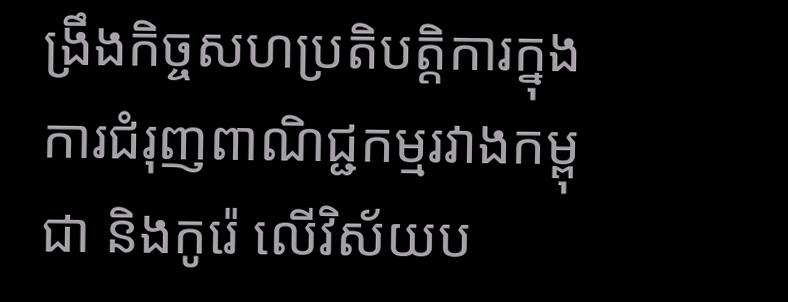ង្រឹងកិច្ចសហប្រតិបត្តិការក្នុងការជំរុញពាណិជ្ជកម្មរវាងកម្ពុជា និងកូរ៉េ លើវិស័យប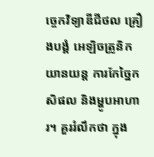ច្ចេកវិទ្យាឌីជីថល គ្រឿងបង្គំ អេឡិចត្រូនិក យានយន្ត ការកែច្នៃកសិផល និងម្ហូបអាហារ។ គួររំលឹកថា ក្នុង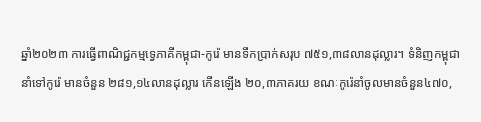ឆ្នាំ២០២៣ ការធ្វើពាណិជ្ជកម្មទ្វេភាគីកម្ពុជា-កូរ៉េ មានទឹកប្រាក់សរុប ៧៥១,៣៨លានដុល្លារ។ ទំនិញកម្ពុជានាំទៅកូរ៉េ មានចំនួន ២៨១,១៤លានដុល្លារ កើនឡើង ២០,៣ភាគរយ ខណៈកូរ៉េនាំចូលមានចំនួន៤៧០,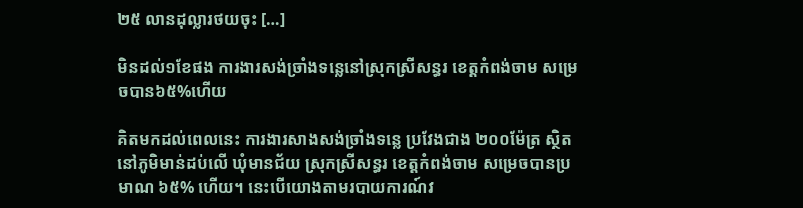២៥ លានដុល្លារថយចុះ […]

មិនដល់១ខែផង ការងារសង់ច្រាំងទន្លេនៅស្រុកស្រីសន្ធរ ខេត្តកំពង់ចាម សម្រេចបាន៦៥%ហើយ

គិតមកដល់ពេលនេះ ការងារសាងសង់ច្រាំងទន្លេ ប្រវែងជាង ២០០ម៉ែត្រ ស្ថិតនៅភូមិមាន់ដប់លើ ឃុំមានជ័យ ស្រុកស្រីសន្ធរ ខេត្តកំពង់ចាម សម្រេចបានប្រមាណ ៦៥% ហើយ។ នេះបើយោងតាមរបាយការណ៍វ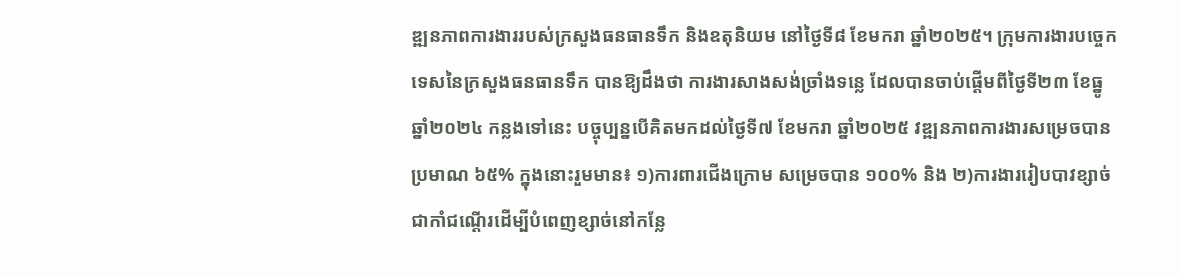ឌ្ឍនភាពការងាររបស់ក្រសួងធនធានទឹក និងឧតុនិយម នៅថ្ងៃទី៨ ខែមករា ឆ្នាំ២០២៥។ ក្រុមការងារបច្ចេកទេសនៃក្រសួងធនធានទឹក បានឱ្យដឹងថា ការងារសាងសង់ច្រាំងទន្លេ ដែលបានចាប់ផ្ដើមពីថ្ងៃទី២៣ ខែធ្នូ ឆ្នាំ២០២៤ កន្លងទៅនេះ បច្ចុប្បន្នបើគិតមកដល់ថ្ងៃទី៧ ខែមករា ឆ្នាំ២០២៥ វឌ្ឍនភាពការងារសម្រេចបានប្រមាណ ៦៥% ក្នុងនោះរួមមាន៖ ១)ការពារជើងក្រោម សម្រេចបាន ១០០% និង ២)ការងាររៀបបាវខ្សាច់ជាកាំជណ្តើរដើម្បីបំពេញខ្សាច់នៅកន្លែ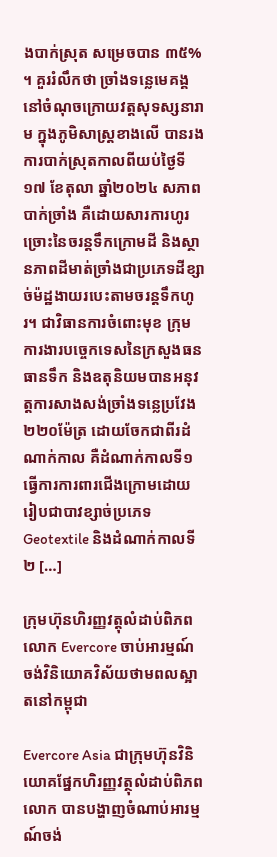ងបាក់ស្រុត សម្រេចបាន ៣៥% ។ គួររំលឹកថា ច្រាំងទន្លេមេគង្គនៅចំណុចក្រោយវត្តសុទស្សនារាម ក្នុងភូមិសាស្ត្រខាងលើ បានរងការបាក់ស្រុតកាលពីយប់ថ្ងៃទី១៧ ខែតុលា ឆ្នាំ២០២៤ សភាពបាក់ច្រាំង គឺដោយសារការហូរច្រោះនៃចរន្តទឹកក្រោមដី និងស្ថានភាពដីមាត់ច្រាំងជាប្រភេទដីខ្សាច់ម៉ដ្ឋងាយរបេះតាមចរន្តទឹកហូរ។ ជាវិធានការចំពោះមុខ ក្រុមការងារបច្ចេកទេសនៃក្រសួងធនធានទឹក និងឧតុនិយមបានអនុវត្តការសាងសង់ច្រាំងទន្លេប្រវែង ២២០ម៉ែត្រ ដោយចែកជាពីរដំណាក់កាល គឺដំណាក់កាលទី១ ធ្វើការការពារជើងក្រោមដោយរៀបជាបាវខ្សាច់ប្រភេទ Geotextile និងដំណាក់កាលទី២ […]

ក្រុមហ៊ុនហិរញ្ញវត្តុលំដាប់ពិភពលោក Evercore ចាប់អារម្មណ៍ចង់វិនិយោគវិស័យថាមពលស្អាតនៅកម្ពុជា

Evercore Asia ជាក្រុមហ៊ុនវិនិយោគផ្នែកហិរញ្ញវត្ថុលំដាប់ពិភពលោក បានបង្ហាញចំណាប់អារម្មណ៍ចង់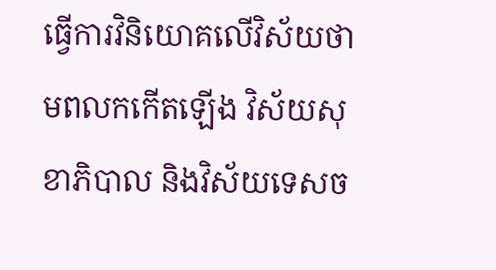ធ្វើការវិនិយោគលើវិស័យថាមពលកកើតឡើង វិស័យសុខាភិបាល និងវិស័យទេសច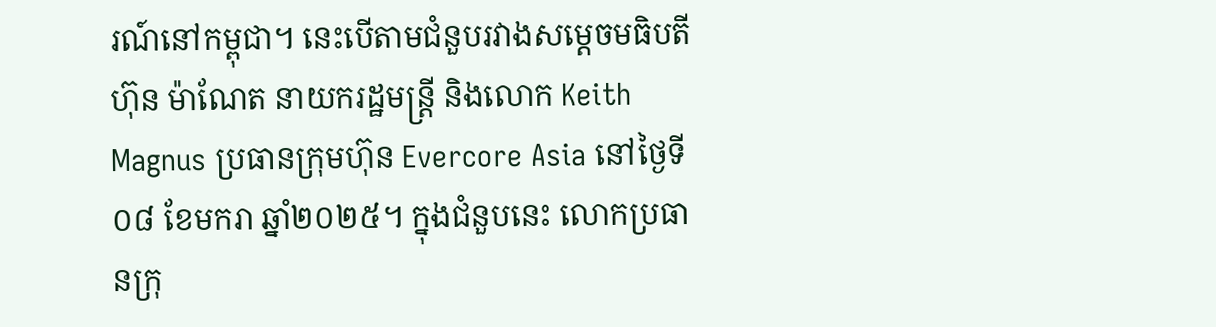រណ៍នៅកម្ពុជា។ នេះបើតាមជំនួបរវាងសម្ដេចមធិបតី ហ៊ុន ម៉ាណែត នាយករដ្ឋមន្ត្រី និងលោក Keith Magnus ប្រធានក្រុមហ៊ុន Evercore Asia នៅថ្ងៃទី០៨ ខែមករា ឆ្នាំ២០២៥។ ក្នុងជំនួបនេះ លោកប្រធានក្រុ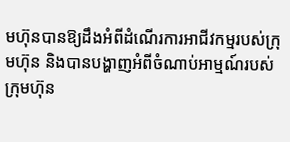មហ៊ុនបានឱ្យដឹងអំពីដំណើរការអាជីវកម្មរបស់ក្រុមហ៊ុន និងបានបង្ហាញអំពីចំណាប់អាម្មណ៍របស់ក្រុមហ៊ុន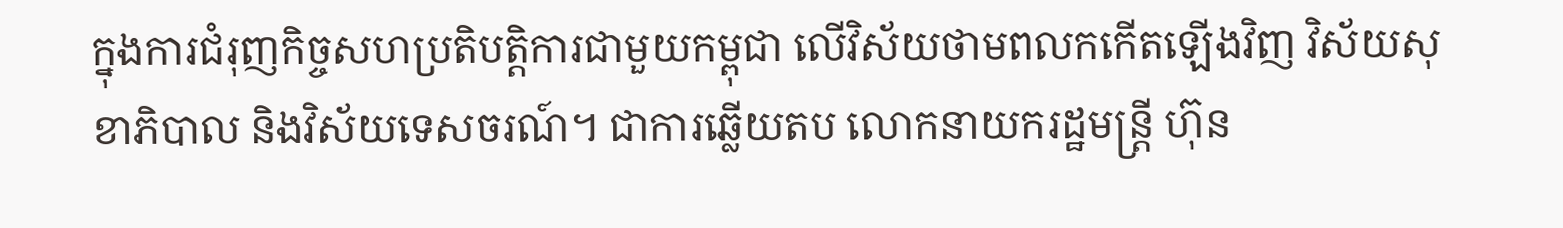ក្នុងការជំរុញកិច្ចសហប្រតិបត្តិការជាមួយកម្ពុជា លើវិស័យថាមពលកកើតឡើងវិញ វិស័យសុខាភិបាល និងវិស័យទេសចរណ៍។ ជាការឆ្លើយតប លោកនាយករដ្ឋមន្ត្រី ហ៊ុន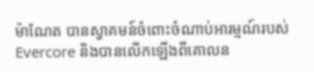ម៉ាណែត បានស្វាគមន៍ចំពោះចំណាប់អារម្មណ៍របស់ Evercore និងបានលើកឡើងពីគោលន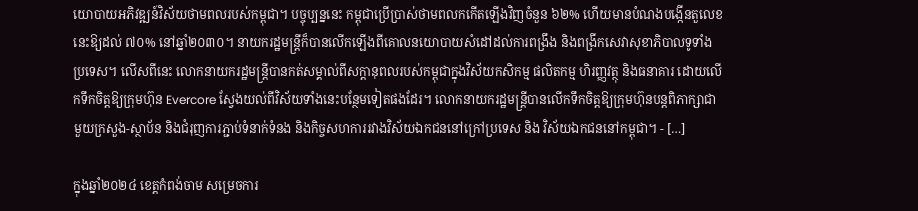យោបាយអភិវឌ្ឍន៍វិស័យថាមពលរបស់កម្ពុជា។ បច្ចុប្បន្ននេះ កម្ពុជាប្រើប្រាស់ថាមពលកកើតឡើងវិញចំនួន ៦២% ហើយមានបំណងបង្កើនតួលេខនេះឱ្យដល់ ៧០% នៅឆ្នាំ២០៣០។ នាយករដ្ឋមន្ត្រីក៏បានលើកឡើងពីគោលនយោបាយសំដៅដល់ការពង្រឹង និងពង្រីកសេវាសុខាភិបាលទូទាំងប្រទេស។ លើសពីនេះ លោកនាយករដ្ឋមន្ត្រីបានកត់សម្គាល់ពីសក្តានុពលរបស់កម្ពុជាក្នុងវិស័យកសិកម្ម ផលិតកម្ម ហិរញ្ញវត្ថុ និងធនាគារ ដោយលើកទឹកចិត្តឱ្យក្រុមហ៊ុន Evercore ស្វែងយល់ពីវិស័យទាំងនេះបន្ថែមទៀតផងដែរ។ លោកនាយករដ្ឋមន្ត្រីបានលើកទឹកចិត្តឱ្យក្រុមហ៊ុនបន្តពិភាក្សាជាមួយក្រសួង-ស្ថាប័ន និងជំរុញការភ្ជាប់ទំនាក់ទំនង និងកិច្ចសហការរវាងវិស័យឯកជននៅក្រៅប្រទេស និង វិស័យឯកជននៅកម្ពុជា។ - […]

ក្នុងឆ្នាំ២០២៤ ខេត្តកំពង់ចាម សម្រេចការ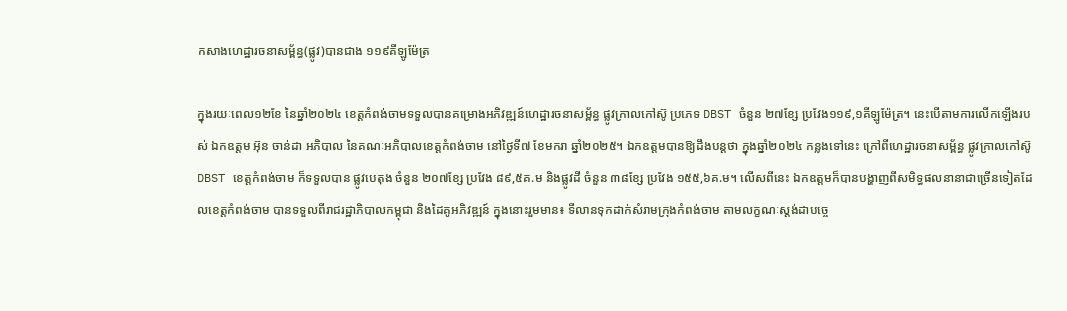កសាងហេដ្ឋារចនាសម្ព័ន្ធ(ផ្លូវ)បានជាង ១១៩គីឡូម៉ែត្រ

ក្នុងរយៈពេល១២ខែ នៃឆ្នាំ២០២៤ ខេត្តកំពង់ចាមទទួលបានគម្រោងអភិវឌ្ឍន៍ហេដ្ឋារចនាសម្ព័ន្ធ ផ្លូវក្រាលកៅស៊ូ ប្រភេទ DBST ចំនួន ២៧ខ្សែ ប្រវែង១១៩,១គីឡូម៉ែត្រ។ នេះបើតាមការលើកឡើងរបស់ ឯកឧត្តម អ៊ុន ចាន់ដា អភិបាល នៃគណៈអភិបាលខេត្តកំពង់ចាម នៅថ្ងៃទី៧ ខែមករា ឆ្នាំ២០២៥។ ឯកឧត្តមបានឱ្យដឹងបន្តថា ក្នុងឆ្នាំ២០២៤ កន្លងទៅនេះ ក្រៅពីហេដ្ឋារចនាសម្ព័ន្ធ ផ្លូវក្រាលកៅស៊ូ DBST ខេត្តកំពង់ចាម ក៏ទទួលបាន ផ្លូវបេតុង ចំនួន ២០៧ខ្សែ ប្រវែង ៨៩,៥គ.ម និងផ្លូវដី ចំនួន ៣៨ខ្សែ ប្រវែង ១៥៥,៦គ.ម។ លើសពីនេះ ឯកឧត្តមក៏បានបង្ហាញពីសមិទ្ធផលនានាជាច្រើនទៀតដែលខេត្តកំពង់ចាម បានទទួលពីរាជរដ្ឋាភិបាលកម្ពុជា និងដៃគូអភិវឌ្ឍន៍ ក្នុងនោះរួមមាន៖ ទីលានទុកដាក់សំរាមក្រុងកំពង់ចាម តាមលក្ខណៈស្តង់ដាបច្ចេ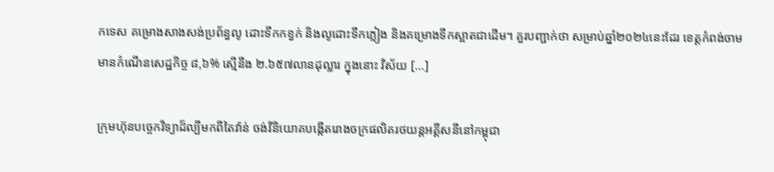កទេស គម្រោងសាងសង់ប្រព័ន្ធលូ ដោះទឹកកខ្វក់ និងលូដោះទឹកភ្លៀង និងគម្រោងទឹកស្អាតជាដើម។ គួរបញ្ជាក់ថា សម្រាប់ឆ្នាំ២០២៤នេះដែរ ខេត្តកំពង់ចាមមានកំណើនសេដ្ឋកិច្ច ៨,៦% ស្មើនឹង ២.៦៥៧លានដុល្លារ ក្នុងនោះ វិស័យ […]

ក្រុមហ៊ុនបច្ចេកវិទ្យាដ៏ល្បីមកពីតៃវ៉ាន់ ចង់វិនិយោគបង្កើតរោងចក្រផលិតរថយន្តអគ្គីសនីនៅកម្ពុជា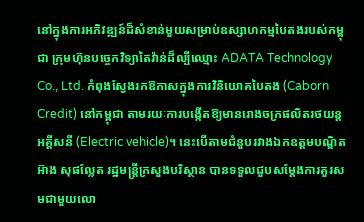នៅក្នុងការអភិវឌ្ឍន៍ដ៏សំខាន់មួយសម្រាប់ឧស្សាហកម្មបៃតងរបស់កម្ពុជា ក្រុមហ៊ុនបច្ចេកវិទ្យាតៃវ៉ាន់ដ៏ល្បីឈ្មោះ ADATA Technology Co., Ltd. កំពុងស្វែងរកឱកាសក្នុងការវិនិយោគបៃតង (Caborn Credit) នៅកម្ពុជា តាមរយៈការបង្កើតឱ្យមានរោងចក្រផលិតរថយន្តអគ្គីសនី (Electric vehicle)។ នេះបើតាមជំនួបរវាងឯកឧត្តមបណ្ឌិត អ៊ាង សុផល្លែត រដ្ឋមន្រ្តីក្រសួងបរិស្ថាន បានទទួលជួបសម្តែងការគួរសមជាមួយលោ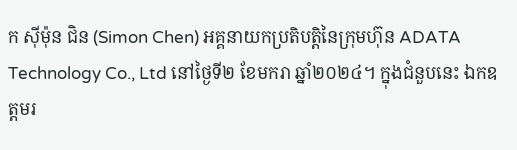ក ស៊ីម៉ុន ជិន (Simon Chen) អគ្គនាយកប្រតិបត្តិនៃក្រុមហ៊ុន ADATA Technology Co., Ltd នៅថ្ងៃទី២ ខែមករា ឆ្នាំ២០២៤។ ក្នុងជំនួបនេះ ឯកឧត្តមរ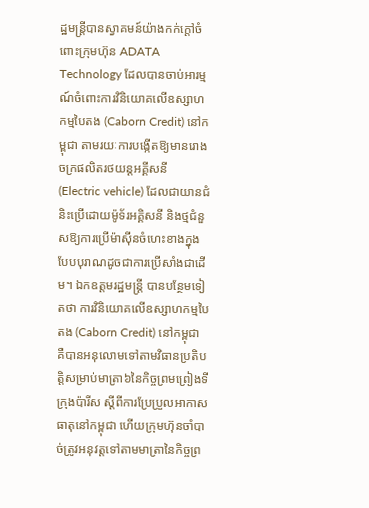ដ្ឋមន្ត្រីបានស្វាគមន៍យ៉ាងកក់ក្តៅចំពោះក្រុមហ៊ុន ADATA Technology ដែលបានចាប់អារម្មណ៍ចំពោះការវិនិយោគលើឧស្សាហកម្មបៃតង (Caborn Credit) នៅកម្ពុជា តាមរយៈការបង្កើតឱ្យមានរោងចក្រផលិតរថយន្តអគ្គីសនី (Electric vehicle) ដែលជាយានជំនិះប្រើដោយម៉ូទ័រអគ្គិសនី និងថ្មជំនួសឱ្យការប្រើម៉ាស៊ីនចំហេះខាងក្នុងបែបបុរាណដូចជាការប្រើសាំងជាដើម។ ឯកឧត្តមរដ្ឋមន្រ្តី បានបន្ថែមទៀតថា ការវិនិយោគលើឧស្សាហកម្មបៃតង (Caborn Credit) នៅកម្ពុជា គឺបានអនុលោមទៅតាមវិធានប្រតិបត្តិសម្រាប់មាត្រា៦នៃកិច្ចព្រមព្រៀងទីក្រុងប៉ារីស ស្តីពីការប្រែប្រួលអាកាសធាតុនៅកម្ពុជា ហើយក្រុមហ៊ុនចាំបាច់ត្រូវអនុវត្តទៅតាមមាត្រានៃកិច្ចព្រ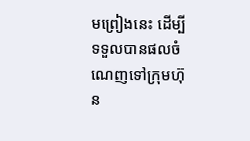មព្រៀងនេះ ដើម្បីទទួលបានផលចំណេញទៅក្រុមហ៊ុន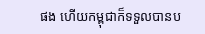ផង ហើយកម្ពុជាក៏ទទួលបានប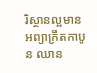រិស្ថានល្អមានអព្យាក្រឹតកាបូន ឈាន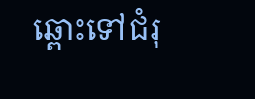ឆ្ពោះទៅជំរុ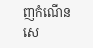ញកំណើនសេ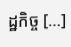ដ្ឋកិច្ច […]